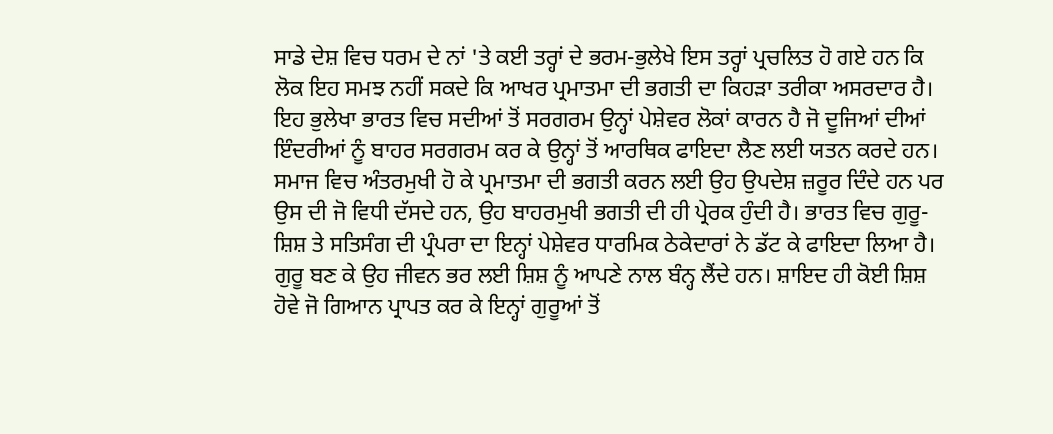ਸਾਡੇ ਦੇਸ਼ ਵਿਚ ਧਰਮ ਦੇ ਨਾਂ 'ਤੇ ਕਈ ਤਰ੍ਹਾਂ ਦੇ ਭਰਮ-ਭੁਲੇਖੇ ਇਸ ਤਰ੍ਹਾਂ ਪ੍ਰਚਲਿਤ ਹੋ ਗਏ ਹਨ ਕਿ ਲੋਕ ਇਹ ਸਮਝ ਨਹੀਂ ਸਕਦੇ ਕਿ ਆਖਰ ਪ੍ਰਮਾਤਮਾ ਦੀ ਭਗਤੀ ਦਾ ਕਿਹੜਾ ਤਰੀਕਾ ਅਸਰਦਾਰ ਹੈ। ਇਹ ਭੁਲੇਖਾ ਭਾਰਤ ਵਿਚ ਸਦੀਆਂ ਤੋਂ ਸਰਗਰਮ ਉਨ੍ਹਾਂ ਪੇਸ਼ੇਵਰ ਲੋਕਾਂ ਕਾਰਨ ਹੈ ਜੋ ਦੂਜਿਆਂ ਦੀਆਂ ਇੰਦਰੀਆਂ ਨੂੰ ਬਾਹਰ ਸਰਗਰਮ ਕਰ ਕੇ ਉਨ੍ਹਾਂ ਤੋਂ ਆਰਥਿਕ ਫਾਇਦਾ ਲੈਣ ਲਈ ਯਤਨ ਕਰਦੇ ਹਨ। ਸਮਾਜ ਵਿਚ ਅੰਤਰਮੁਖੀ ਹੋ ਕੇ ਪ੍ਰਮਾਤਮਾ ਦੀ ਭਗਤੀ ਕਰਨ ਲਈ ਉਹ ਉਪਦੇਸ਼ ਜ਼ਰੂਰ ਦਿੰਦੇ ਹਨ ਪਰ ਉਸ ਦੀ ਜੋ ਵਿਧੀ ਦੱਸਦੇ ਹਨ, ਉਹ ਬਾਹਰਮੁਖੀ ਭਗਤੀ ਦੀ ਹੀ ਪ੍ਰੇਰਕ ਹੁੰਦੀ ਹੈ। ਭਾਰਤ ਵਿਚ ਗੁਰੂ-ਸ਼ਿਸ਼ ਤੇ ਸਤਿਸੰਗ ਦੀ ਪ੍ਰੰਪਰਾ ਦਾ ਇਨ੍ਹਾਂ ਪੇਸ਼ੇਵਰ ਧਾਰਮਿਕ ਠੇਕੇਦਾਰਾਂ ਨੇ ਡੱਟ ਕੇ ਫਾਇਦਾ ਲਿਆ ਹੈ। ਗੁਰੂ ਬਣ ਕੇ ਉਹ ਜੀਵਨ ਭਰ ਲਈ ਸ਼ਿਸ਼ ਨੂੰ ਆਪਣੇ ਨਾਲ ਬੰਨ੍ਹ ਲੈਂਦੇ ਹਨ। ਸ਼ਾਇਦ ਹੀ ਕੋਈ ਸ਼ਿਸ਼ ਹੋਵੇ ਜੋ ਗਿਆਨ ਪ੍ਰਾਪਤ ਕਰ ਕੇ ਇਨ੍ਹਾਂ ਗੁਰੂਆਂ ਤੋਂ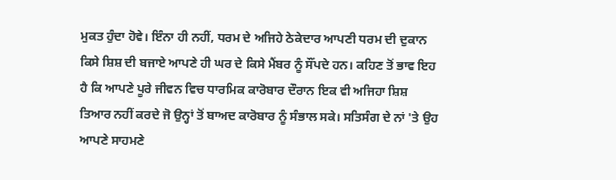ਮੁਕਤ ਹੁੰਦਾ ਹੋਵੇ। ਇੰਨਾ ਹੀ ਨਹੀਂ, ਧਰਮ ਦੇ ਅਜਿਹੇ ਠੇਕੇਦਾਰ ਆਪਣੀ ਧਰਮ ਦੀ ਦੁਕਾਨ ਕਿਸੇ ਸ਼ਿਸ਼ ਦੀ ਬਜਾਏ ਆਪਣੇ ਹੀ ਘਰ ਦੇ ਕਿਸੇ ਮੈਂਬਰ ਨੂੰ ਸੌਂਪਦੇ ਹਨ। ਕਹਿਣ ਤੋਂ ਭਾਵ ਇਹ ਹੈ ਕਿ ਆਪਣੇ ਪੂਰੇ ਜੀਵਨ ਵਿਚ ਧਾਰਮਿਕ ਕਾਰੋਬਾਰ ਦੌਰਾਨ ਇਕ ਵੀ ਅਜਿਹਾ ਸ਼ਿਸ਼ ਤਿਆਰ ਨਹੀਂ ਕਰਦੇ ਜੋ ਉਨ੍ਹਾਂ ਤੋਂ ਬਾਅਦ ਕਾਰੋਬਾਰ ਨੂੰ ਸੰਭਾਲ ਸਕੇ। ਸਤਿਸੰਗ ਦੇ ਨਾਂ 'ਤੇ ਉਹ ਆਪਣੇ ਸਾਹਮਣੇ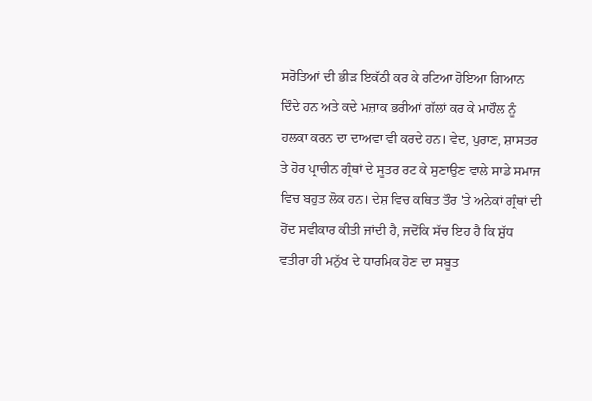ਸਰੋਤਿਆਂ ਦੀ ਭੀੜ ਇਕੱਠੀ ਕਰ ਕੇ ਰਟਿਆ ਹੋਇਆ ਗਿਆਨ ਦਿੰਦੇ ਹਨ ਅਤੇ ਕਦੇ ਮਜ਼ਾਕ ਭਰੀਆਂ ਗੱਲਾਂ ਕਰ ਕੇ ਮਾਹੌਲ ਨੂੰ ਹਲਕਾ ਕਰਨ ਦਾ ਦਾਅਵਾ ਵੀ ਕਰਦੇ ਹਨ। ਵੇਦ, ਪੁਰਾਣ, ਸ਼ਾਸਤਰ ਤੇ ਹੋਰ ਪ੍ਰਾਚੀਨ ਗ੍ਰੰਥਾਂ ਦੇ ਸੂਤਰ ਰਟ ਕੇ ਸੁਣਾਉਣ ਵਾਲੇ ਸਾਡੇ ਸਮਾਜ ਵਿਚ ਬਹੁਤ ਲੋਕ ਹਨ। ਦੇਸ਼ ਵਿਚ ਕਥਿਤ ਤੌਰ 'ਤੇ ਅਨੇਕਾਂ ਗ੍ਰੰਥਾਂ ਦੀ ਹੋਂਦ ਸਵੀਕਾਰ ਕੀਤੀ ਜਾਂਦੀ ਹੈ, ਜਦੋਂਕਿ ਸੱਚ ਇਹ ਹੈ ਕਿ ਸ਼ੁੱਧ ਵਤੀਰਾ ਹੀ ਮਨੁੱਖ ਦੇ ਧਾਰਮਿਕ ਹੋਣ ਦਾ ਸਬੂਤ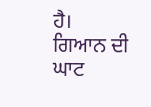ਹੈ।
ਗਿਆਨ ਦੀ ਘਾਟ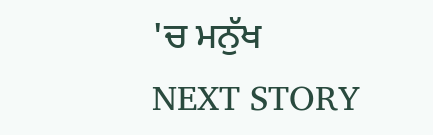'ਚ ਮਨੁੱਖ
NEXT STORY